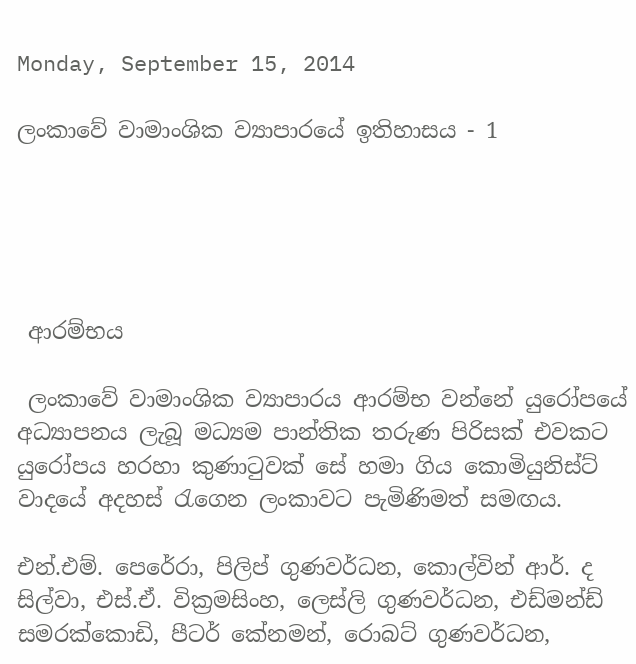Monday, September 15, 2014

ලංකාවේ වාමාංශික ව්‍යාපාරයේ ඉතිහාසය - 1





 ආරම්භය

 ලංකාවේ වාමාංශික ව්‍යාපාරය ආරම්භ වන්නේ යුරෝපයේ අධ්‍යාපනය ලැබූ මධ්‍යම පාන්තික තරුණ පිරිසක් එවකට යුරෝපය හරහා කුණාටුවක් සේ හමා ගිය කොමියුනිස්ට් වාදයේ අදහස් රැගෙන ලංකාවට පැමිණිමත් සමඟය.

එන්.එම්. පෙරේරා, පිලිප් ගුණවර්ධන, කොල්වින් ආර්. ද සිල්වා, එස්.ඒ. වික්‍රමසිංහ, ලෙස්ලි ගුණවර්ධන, එඩ්මන්ඩ් සමරක්කොඩි, පීටර් කේනමන්, රොබට් ගුණවර්ධන,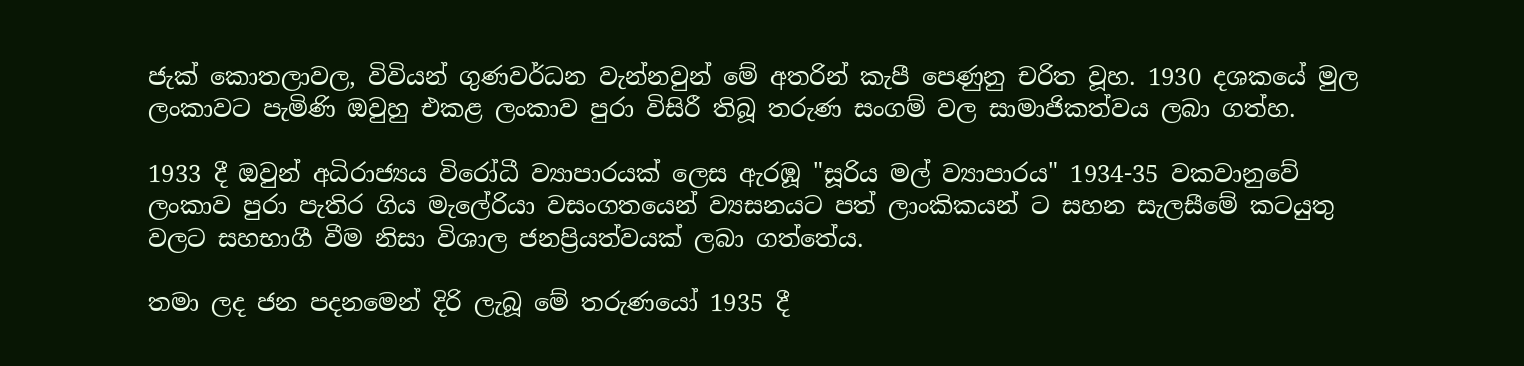ජැක් කොතලාවල, විවියන් ගුණවර්ධන වැන්නවුන් මේ අතරින් කැපී පෙණුනු චරිත වූහ. 1930 දශකයේ මුල ලංකාවට පැමිණි ඔවුහු එකළ ලංකාව පුරා විසිරී තිබූ තරුණ සංගම් වල සාමාජිකත්වය ලබා ගත්හ.

1933 දී ඔවුන් අධිරාජ්‍යය විරෝධී ව්‍යාපාරයක් ලෙස ඇරඹූ "සූරිය මල් ව්‍යාපාරය" 1934-35 වකවානුවේ ලංකාව පුරා පැතිර ගිය මැලේරියා වසංගතයෙන් ව්‍යසනයට පත් ලාංකිකයන් ට සහන සැලසීමේ කටයුතු වලට සහභාගී වීම නිසා විශාල ජනප්‍රියත්වයක් ලබා ගත්තේය.

තමා ලද ජන පදනමෙන් දිරි ලැබූ මේ තරුණයෝ 1935 දී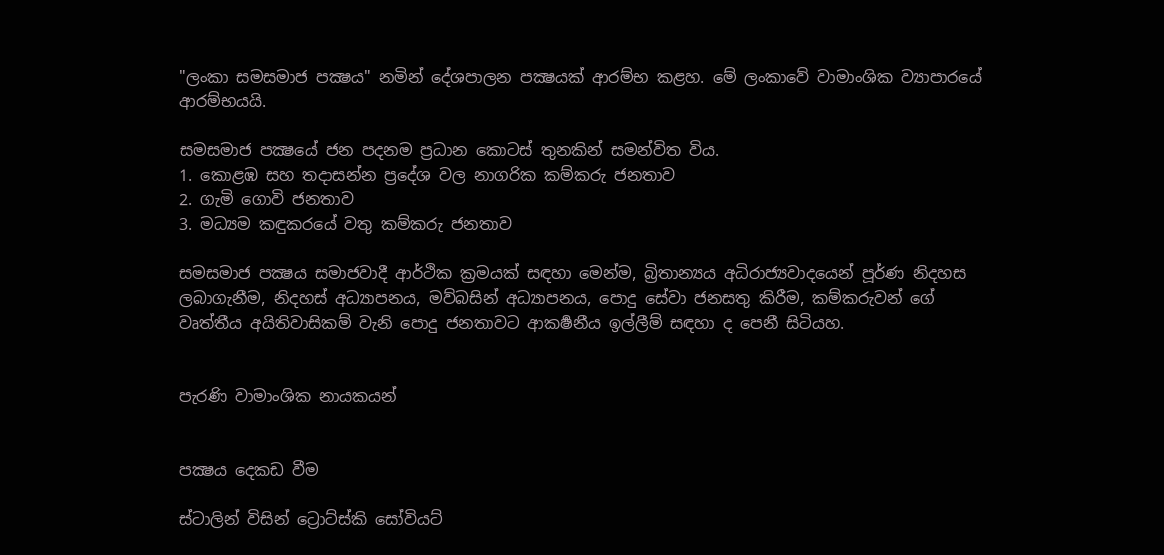"ලංකා සමසමාජ පක්‍ෂය" නමින් දේශපාලන පක්‍ෂයක් ආරම්භ කළහ. මේ ලංකාවේ වාමාංශික ව්‍යාපාරයේ ආරම්භයයි.

සමසමාජ පක්‍ෂයේ ජන පදනම ප්‍රධාන කොටස් තුනකින් සමන්විත විය.
1. කොළඹ සහ තදාසන්න ප්‍රදේශ වල නාගරික කම්කරු ජනතාව
2. ගැමි ගොවි ජනතාව
3. මධ්‍යම කඳුකරයේ වතු කම්කරු ජනතාව

සමසමාජ පක්‍ෂය සමාජවාදී ආර්ථික ක්‍රමයක් සඳහා මෙන්ම, බ්‍රිතාන්‍යය අධිරාජ්‍යවාදයෙන් පූර්ණ නිදහස ලබාගැනීම, නිදහස් අධ්‍යාපනය, මව්බසින් අධ්‍යාපනය, පොදු සේවා ජනසතු කිරීම, කම්කරුවන් ගේ වෘත්තීය අයිතිවාසිකම් වැනි පොදු ජනතාවට ආකර්‍ෂනීය ඉල්ලීම් සඳහා ද පෙනී සිටියහ.


පැරණි වාමාංශික නායකයන්


පක්‍ෂය දෙකඩ වීම

ස්ටාලින් විසින් ට්‍රොට්ස්කි සෝවියට්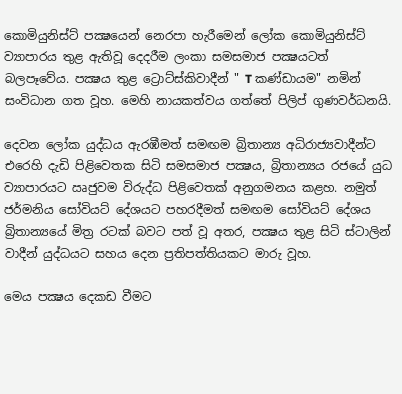කොමියුනිස්ට් පක්‍ෂයෙන් නෙරපා හැරීමෙන් ලෝක කොමියුනිස්ට් ව්‍යාපාරය තුළ ඇතිවූ දෙදරීම ලංකා සමසමාජ පක්‍ෂයටත් බලපෑවේය. පක්‍ෂය තුළ ට්‍රොට්ස්කිවාදීන් " T කණ්ඩායම" නමින් සංවිධාන ගත වූහ. මෙහි නායකත්වය ගත්තේ පිලිප් ගුණවර්ධනයි.

දෙවන ලෝක යුද්ධය ඇරඹීමත් සමඟම බ්‍රිතාන්‍ය අධිරාජ්‍යවාදීන්ට එරෙහි දැඩි පිළිවෙතක සිටි සමසමාජ පක්‍ෂය, බ්‍රිතාන්‍යය රජයේ යුධ ව්‍යාපාරයට ඍජුවම විරුද්ධ පිළිවෙතක් අනුගමනය කළහ. නමුත් ජර්මනිය සෝවියට් දේශයට පහරදීමත් සමඟම සෝවියට් දේශය බ්‍රිතාන්‍යයේ මිත්‍ර රටක් බවට පත් වූ අතර, පක්‍ෂය තුළ සිටි ස්ටාලින් වාදීන් යුද්ධයට සහය දෙන ප්‍රතිපත්තියකට මාරු වූහ.

මෙය පක්‍ෂය දෙකඩ වීමට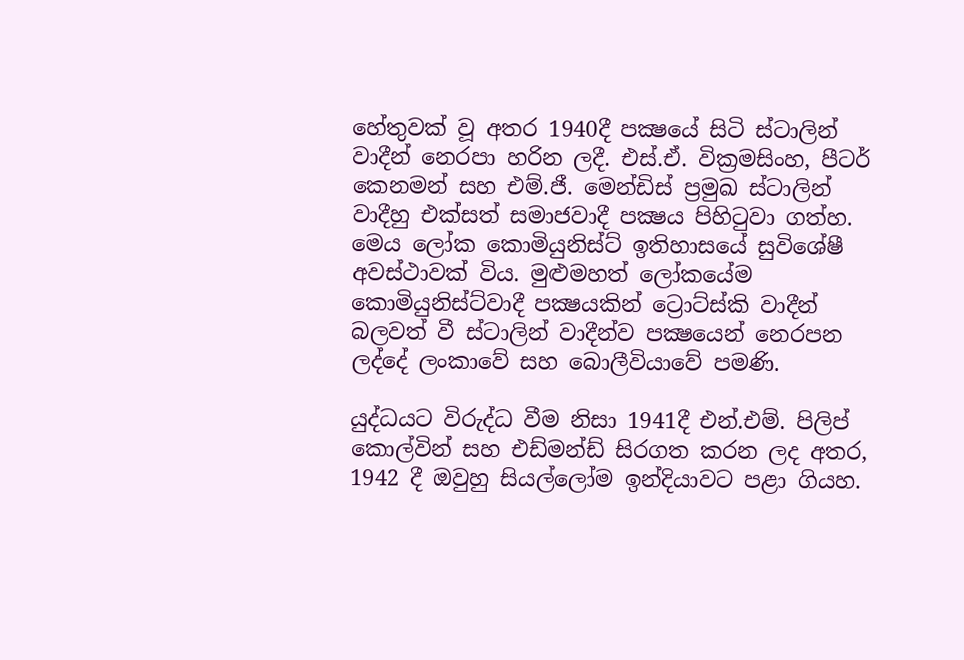හේතුවක් වූ අතර 1940දී පක්‍ෂයේ සිටි ස්ටාලින් වාදීන් නෙරපා හරින ලදී. එස්.ඒ. වික්‍රමසිංහ, පීටර් කෙනමන් සහ එම්.ජී. මෙන්ඩිස් ප්‍රමුඛ ස්ටාලින් වාදීහු එක්සත් සමාජවාදී පක්‍ෂය පිහිටුවා ගත්හ. මෙය ලෝක කොමියුනිස්ට් ඉතිහාසයේ සුවිශේෂී අවස්ථාවක් විය. මුළුමහත් ලෝකයේම කොමියුනිස්ට්වාදී පක්‍ෂයකින් ට්‍රොට්ස්කි වාදීන් බලවත් වී ස්ටාලින් වාදීන්ව පක්‍ෂයෙන් නෙරපන ලද්දේ ලංකාවේ සහ බොලීවියාවේ පමණි.

යුද්ධයට විරුද්ධ වීම නිසා 1941දී එන්.එම්. පිලිප් කොල්වින් සහ එඩ්මන්ඩ් සිරගත කරන ලද අතර, 1942 දී ඔවුහු සියල්ලෝම ඉන්දියාවට පළා ගියහ.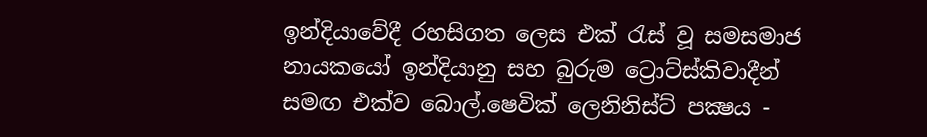ඉන්දියාවේදී රහසිගත ලෙස එක්‍ රැස් වූ සමසමාජ නායකයෝ ඉන්දියානු සහ බුරුම ට්‍රොට්ස්කිවාදීන් සමඟ එක්ව බොල්.ෂෙවික් ලෙනිනිස්ට් පක්‍ෂය -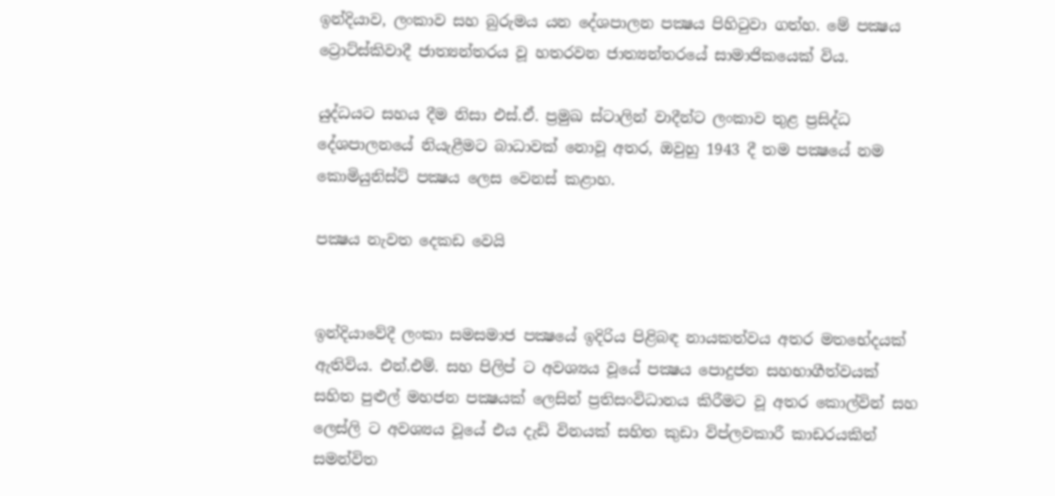ඉන්දියාව, ලංකාව සහ බුරුමය යන දේශපාලන පක්‍ෂය පිහිටුවා ගත්හ. මේ පක්‍ෂය ට්‍රොට්ස්කිවාදී ජාත්‍යන්තරය වූ හතරවන ජාත්‍යන්තරයේ සාමාජිකයෙක් විය.

යුද්ධයට සහය දීම නිසා එස්.ඒ. ප්‍රමුඛ ස්ටාලින් වාදීන්ට ලංකාව තුළ ප්‍රසිද්ධ දේශපාලනයේ නියැළීමට බාධාවක් නොවූ අතර, ඔවුහු 1943 දී තම පක්‍ෂයේ නම කොමියුනිස්ට් පක්‍ෂය ලෙස වෙනස් කළාහ.

පක්‍ෂය නැවත දෙකඩ වෙයි


ඉන්දියාවේදී ලංකා සමසමාජ පක්‍ෂයේ ඉදිරිය පිළිබඳ නායකත්වය අතර මතභේදයක් ඇතිවිය. එන්.එම්. සහ පිලිප් ට අවශ්‍යය වූයේ පක්‍ෂය පොදුජන සහභාගීත්වයක් සහිත පුළුල් මහජන පක්‍ෂයක් ලෙසින් ප්‍රතිසංවිධානය කිරීමට වූ අතර කොල්වින් සහ ලෙස්ලි ට අවශ්‍යය වූයේ එය දැඩි විනයක් සහිත කුඩා විප්ලවකාරී කාඩරයකින් සමන්විත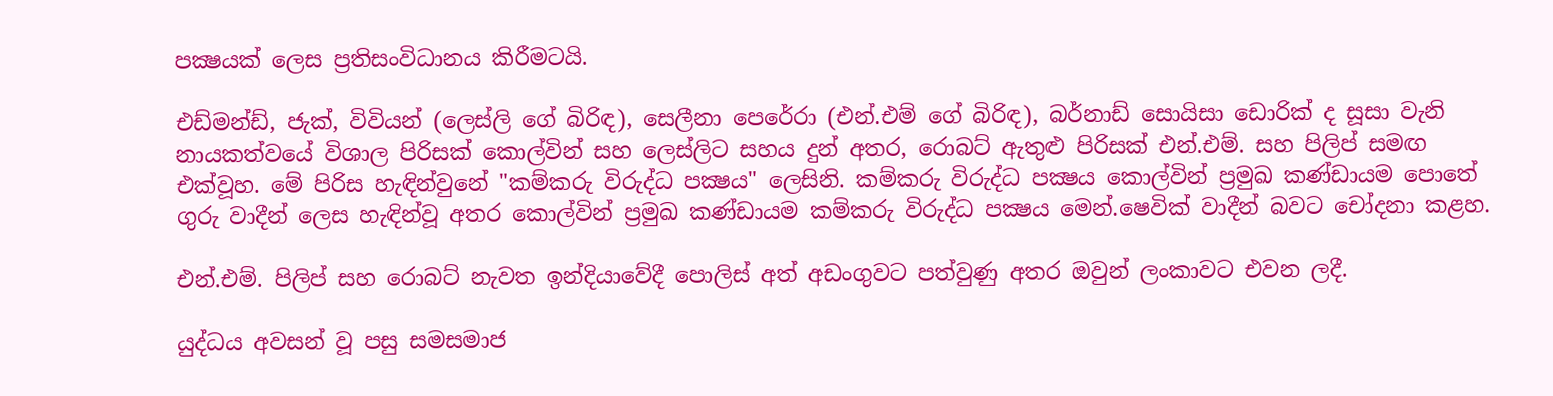පක්‍ෂයක් ලෙස ප්‍රතිසංවිධානය කිරීමටයි.

එඩ්මන්ඩ්, ජැක්, විවියන් (ලෙස්ලි ගේ බිරිඳ), සෙලීනා පෙරේරා (එන්.එම් ගේ බිරිඳ), බර්නාඩ් සොයිසා ඩොරික් ද සූසා වැනි නායකත්වයේ විශාල පිරිසක් කොල්වින් සහ ලෙස්ලිට සහය දුන් අතර, රොබට් ඇතුළු පිරිසක් එන්.එම්. සහ පිලිප් සමඟ එක්වූහ. මේ පිරිස හැඳින්වුනේ "කම්කරු විරුද්ධ පක්‍ෂය" ලෙසිනි. කම්කරු විරුද්ධ පක්‍ෂය කොල්වින් ප්‍රමුඛ කණ්ඩායම පොතේ ගුරු වාදීන් ලෙස හැඳින්වූ අතර කොල්වින් ප්‍රමුඛ කණ්ඩායම කම්කරු විරුද්ධ පක්‍ෂය මෙන්‍.ෂෙවික් වාදීන් බවට චෝදනා කළහ.

එන්.එම්. පිලිප් සහ රොබට් නැවත ඉන්දියාවේදී පොලිස් අත් අඩංගුවට පත්වුණු අතර ඔවුන් ලංකාවට එවන ලදී.

යුද්ධය අවසන් වූ පසු සමසමාජ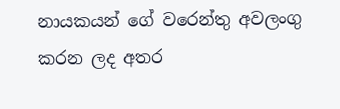නායකයන් ගේ වරෙන්තු අවලංගු කරන ලද අතර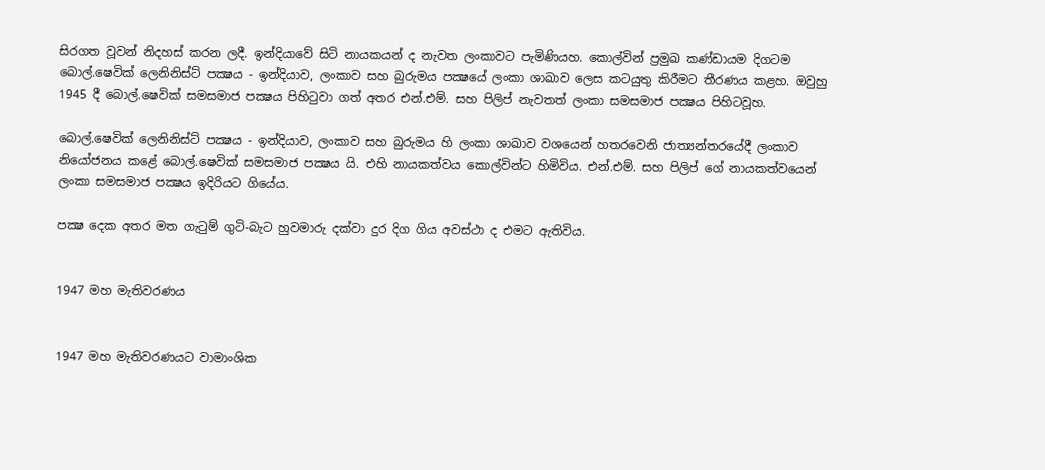සිරගත වූවන් නිදහස් කරන ලදී. ඉන්දියාවේ සිටි නායකයන් ද නැවත ලංකාවට පැමිණියහ. කොල්වින් ප්‍රමුඛ කණ්ඩායම දිගටම බොල්.ෂෙවික් ලෙනිනිස්ට් පක්‍ෂය - ඉන්දියාව, ලංකාව සහ බුරුමය පක්‍ෂයේ ලංකා ශාඛාව ලෙස කටයුතු කිරීමට තීරණය කළහ. ඔවුහු 1945 දී බොල්.ෂෙවික් සමසමාජ පක්‍ෂය පිහිටුවා ගත් අතර එන්.එම්. සහ පිලිප් නැවතත් ලංකා සමසමාජ පක්‍ෂය පිහිටවූහ.

බොල්.ෂෙවික් ලෙනිනිස්ට් පක්‍ෂය - ඉන්දියාව, ලංකාව සහ බුරුමය හි ලංකා ශාඛාව වශයෙන් හතරවෙනි ජාත්‍යන්තරයේදී ලංකාව නියෝජනය කළේ බොල්.ෂෙවික් සමසමාජ පක්‍ෂය යි. එහි නායකත්වය කොල්වින්ට හිමිවිය. එන්.එම්. සහ පිලිප් ගේ නායකත්වයෙන් ලංකා සමසමාජ පක්‍ෂය ඉදිරියට ගියේය.

පක්‍ෂ දෙක අතර මත ගැටුම් ගුටි-බැට හුවමාරු දක්වා දුර දිග ගිය අවස්ථා ද එමට ඇතිවිය.


1947 මහ මැතිවරණය


1947 මහ මැතිවරණයට වාමාංශික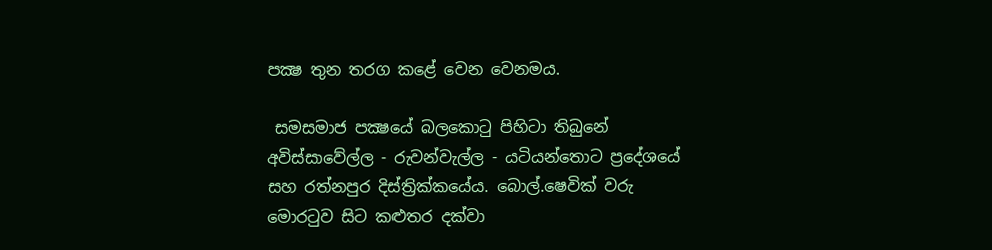පක්‍ෂ තුන තරග කළේ වෙන වෙනමය.

 සමසමාජ පක්‍ෂයේ බලකොටු පිහිටා තිබුනේ අවිස්සාවේල්ල - රුවන්වැල්ල - යටියන්තොට ප්‍රදේශයේ සහ රත්නපුර දිස්ත්‍රික්කයේය. බොල්.ෂෙවික් වරු මොරටුව සිට කළුතර දක්වා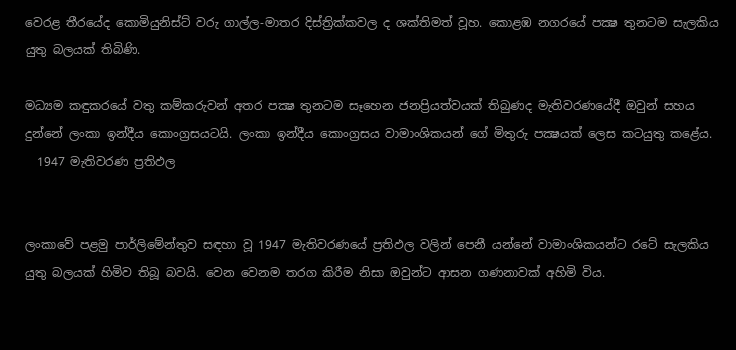වෙරළ තීරයේද කොමියුනිස්ට් වරු ගාල්ල-මාතර දිස්ත්‍රික්කවල ද ශක්තිමත් වූහ. කොළඹ නගරයේ පක්‍ෂ තුනටම සැලකිය යුතු බලයක් තිබිණි.

මධ්‍යම කඳුකරයේ වතු කම්කරුවන් අතර පක්‍ෂ තුනටම සෑහෙන ජනප්‍රියත්වයක් තිබුණද මැතිවරණයේදී ඔවුන් සහය දුන්නේ ලංකා ඉන්දීය කොංග්‍රසයටයි. ලංකා ඉන්දීය කොංග්‍රසය වාමාංශිකයන් ගේ මිතුරු පක්‍ෂයක් ලෙස කටයුතු කළේය.
  1947 මැතිවරණ ප්‍රතිඵල


ලංකාවේ පළමු පාර්ලිමේන්තුව සඳහා වූ 1947 මැතිවරණයේ ප්‍රතිඵල වලින් පෙනී යන්නේ වාමාංශිකයන්ට රටේ සැලකිය යුතු බලයක් හිමිව තිබූ බවයි. වෙන වෙනම තරග කිරීම නිසා ඔවුන්ට ආසන ගණනාවක් අහිමි විය.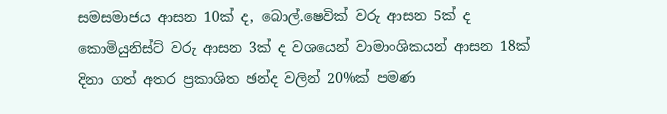සමසමාජය ආසන 10ක් ද, බොල්.ෂෙවික් වරු ආසන 5ක් ද කොමියුනිස්ට් වරු ආසන 3ක් ද වශයෙන් වාමාංශිකයන් ආසන 18ක් දිනා ගත් අතර ප්‍රකාශිත ඡන්ද වලින් 20%ක් පමණ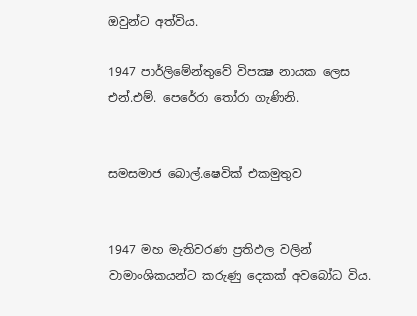ඔවුන්ට අත්විය.

1947 පාර්ලිමේන්තුවේ විපක්‍ෂ නායක ලෙස එන්.එම්. පෙරේරා තෝරා ගැණිනි.


සමසමාජ බොල්.ෂෙවික් එකමුතුව


1947 මහ මැතිවරණ ප්‍රතිඵල වලින් වාමාංශිකයන්ට කරුණු දෙකක් අවබෝධ විය.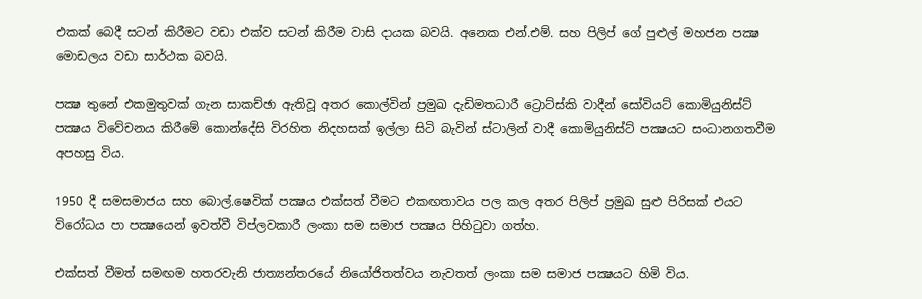එකක් බෙදී සටන් කිරීමට වඩා එක්ව සටන් කිරීම වාසි දායක බවයි. අනෙක එන්.එම්. සහ පිලිප් ගේ පුළුල් මහජන පක්‍ෂ මොඩලය වඩා සාර්ථක බවයි.

පක්‍ෂ තුනේ එකමුතුවක් ගැන සාකච්ඡා ඇතිවූ අතර කොල්වින් ප්‍රමුඛ දැඩිමතධාරී ට්‍රොට්ස්කි වාදීන් සෝවියට් කොමියුනිස්ට් පක්‍ෂය විවේචනය කිරීමේ කොන්දේසි විරහිත නිදහසක් ඉල්ලා සිටි බැවින් ස්ටාලින් වාදී කොමියුනිස්ට් පක්‍ෂයට සංධානගතවීම අපහසු විය.

1950 දී සමසමාජය සහ බොල්.ෂෙවික් පක්‍ෂය එක්සත් වීමට එකඟතාවය පල කල අතර පිලිප් ප්‍රමුඛ සුළු පිරිසක් එයට විරෝධය පා පක්‍ෂයෙන් ඉවත්වී විප්ලවකාරී ලංකා සම සමාජ පක්‍ෂය පිහිටුවා ගත්හ.

එක්සත් වීමත් සමඟම හතරවැනි ජාත්‍යන්තරයේ නියෝජිතත්වය නැවතත් ලංකා සම සමාජ පක්‍ෂයට හිමි විය.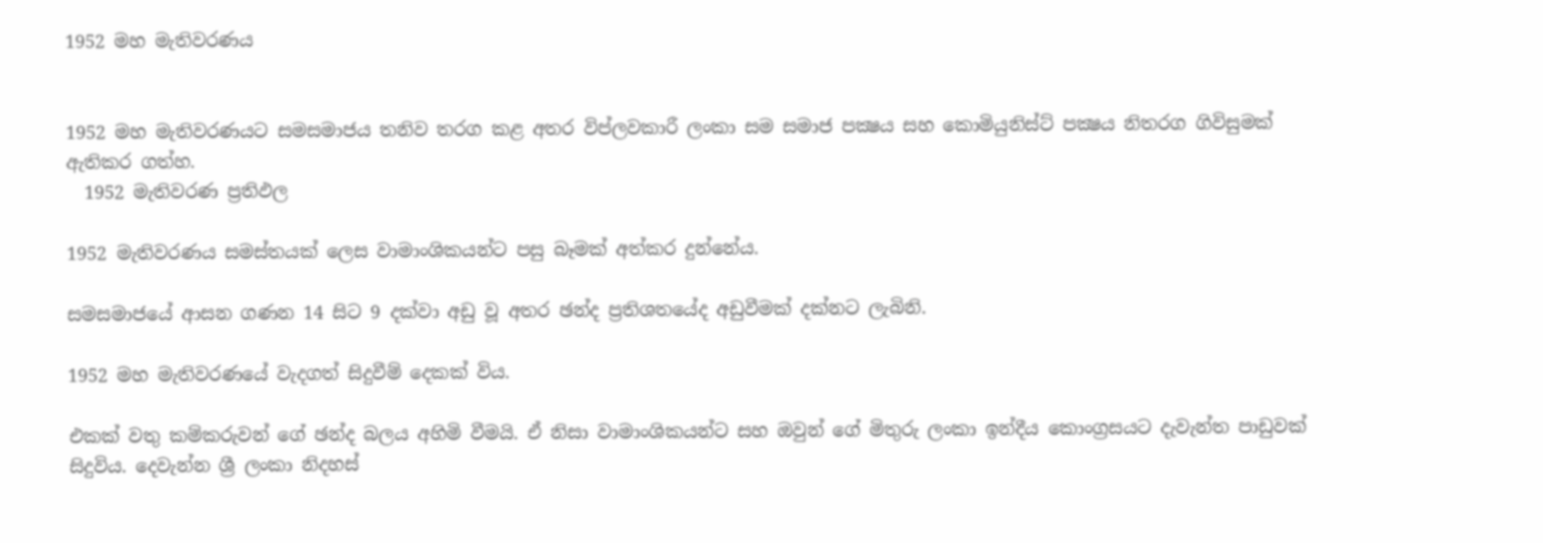1952 මහ මැතිවරණය


1952 මහ මැතිවරණයට සමසමාජය තනිව තරග කළ අතර විප්ලවකාරී ලංකා සම සමාජ පක්‍ෂය සහ කොමියුනිස්ට් පක්‍ෂය නිතරග ගිවිසුමක් ඇතිකර ගත්හ.
  1952 මැතිවරණ ප්‍රතිඵල

1952 මැතිවරණය සමස්තයක් ලෙස වාමාංශිකයන්ට පසු බෑමක් අත්කර දුන්නේය.

සමසමාජයේ ආසන ගණන 14 සිට 9 දක්වා අඩු වූ අතර ඡන්ද ප්‍රතිශතයේද අඩුවීමක් දක්නට ලැබිනි.

1952 මහ මැතිවරණයේ වැදගත් සිදුවීම් දෙකක් විය.

එකක් වතු කම්කරුවන් ගේ ඡන්ද බලය අහිමි වීමයි. ඒ නිසා වාමාංශිකයන්ට සහ ඔවුන් ගේ මිතුරු ලංකා ඉන්දීය කොංග්‍රසයට දැවැන්ත පාඩුවක් සිදුවිය. දෙවැන්න ශ්‍රී ලංකා නිදහස්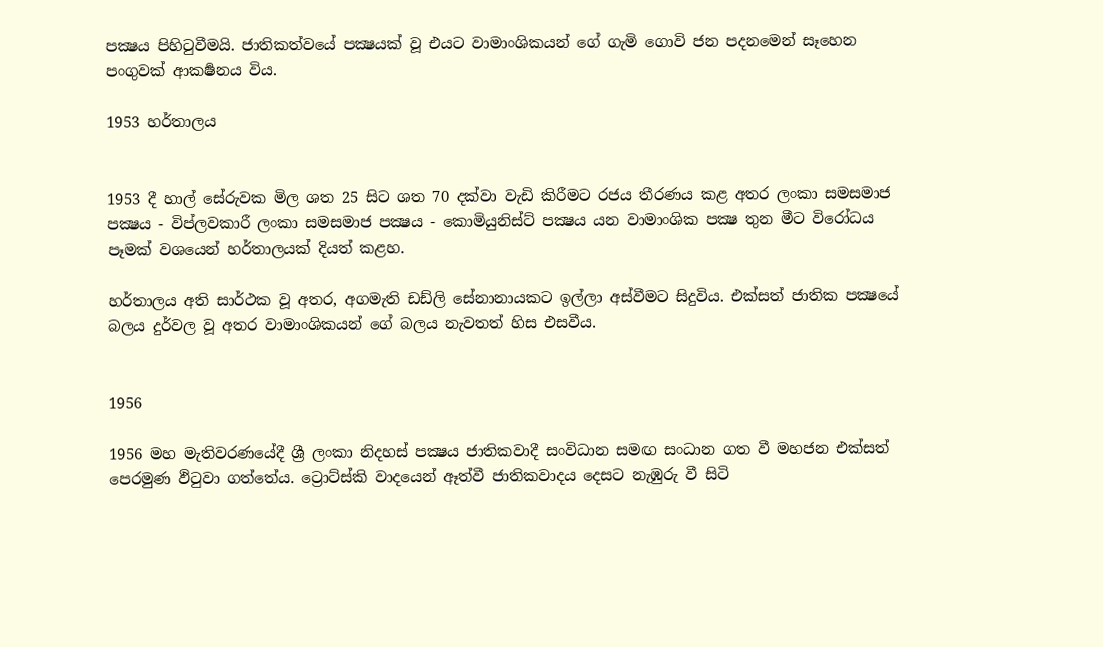පක්‍ෂය පිහිටුවීමයි. ජාතිකත්වයේ පක්‍ෂයක් වූ එයට වාමාංශිකයන් ගේ ගැමි ගොවි ජන පදනමෙන් සෑහෙන පංගුවක් ආකර්‍ෂනය විය.

1953 හර්තාලය


1953 දී හාල් සේරුවක මිල ශත 25 සිට ශත 70 දක්වා වැඩි කිරීමට රජය තීරණය කළ අතර ලංකා සමසමාජ පක්‍ෂය - විප්ලවකාරී ලංකා සමසමාජ පක්‍ෂය - කොමියුනිස්ට් පක්‍ෂය යන වාමාංශික පක්‍ෂ තුන මීට විරෝධය පෑමක් වශයෙන් හර්තාලයක් දියත් කළහ.

හර්තාලය අති සාර්ථක වූ අතර, අගමැති ඩඩ්ලි සේනානායකට ඉල්ලා අස්වීමට සිදුවිය. එක්සත් ජාතික පක්‍ෂයේ බලය දුර්වල වූ අතර වාමාංශිකයන් ගේ බලය නැවතත් හිස එසවීය.


1956

1956 මහ මැතිවරණයේදී ශ්‍රී ලංකා නිදහස් පක්‍ෂය ජාතිකවාදී සංවිධාන සමඟ සංධාන ගත වී මහජන එක්සත් පෙරමුණ ඵිටුවා ගත්තේය. ට්‍රොට්ස්කි වාදයෙන් ඈත්වී ජාතිකවාදය දෙසට නැඹුරු වී සිටි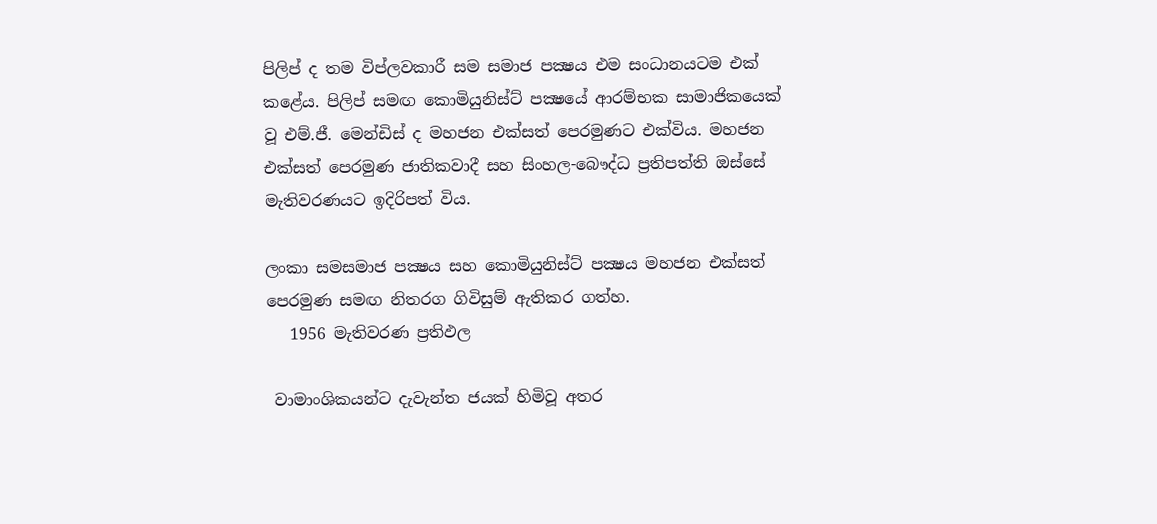පිලිප් ද තම විප්ලවකාරී සම සමාජ පක්‍ෂය එම සංධානයටම එක් කළේය. පිලිප් සමඟ කොමියුනිස්ට් පක්‍ෂයේ ආරම්භක සාමාජිකයෙක් වූ එම්.ජී. මෙන්ඩිස් ද මහජන එක්සත් පෙරමුණට එක්විය. මහජන එක්සත් පෙරමුණ ජාතිකවාදී සහ සිංහල-බෞද්ධ ප්‍රතිපත්ති ඔස්සේ මැතිවරණයට ඉදිරිපත් විය.

ලංකා සමසමාජ පක්‍ෂය සහ කොමියුනිස්ට් පක්‍ෂය මහජන එක්සත් පෙරමුණ සමඟ නිතරග ගිවිසුම් ඇතිකර ගත්හ.
   1956 මැතිවරණ ප්‍රතිඵල

 වාමාංශිකයන්ට දැවැන්ත ජයක් හිමිවූ අතර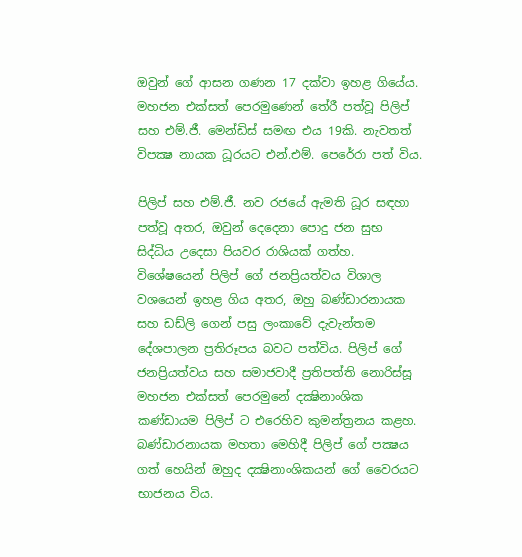ඔවුන් ගේ ආසන ගණන 17 දක්වා ඉහළ ගියේය. මහජන එක්සත් පෙරමුණෙන් තේරී පත්වූ පිලිප් සහ එම්.ජී. මෙන්ඩිස් සමඟ එය 19කි. නැවතත් විපක්‍ෂ නායක ධූරයට එන්.එම්. පෙරේරා පත් විය.

පිලිප් සහ එම්.ජී. නව රජයේ ඇමති ධූර සඳහා පත්වූ අතර, ඔවුන් දෙදෙනා පොදු ජන සුභ සිද්ධිය උදෙසා පියවර රාශියක් ගත්හ. විශේෂයෙන් පිලිප් ගේ ජනප්‍රියත්වය විශාල වශයෙන් ඉහළ ගිය අතර, ඔහු බණ්ඩාරනායක සහ ඩඩ්ලි ගෙන් පසු ලංකාවේ දැවැන්තම දේශපාලන ප්‍රතිරූපය බවට පත්විය. පිලිප් ගේ ජනප්‍රියත්වය සහ සමාජවාදී ප්‍රතිපත්ති නොරිස්සූ මහජන එක්සත් පෙරමුනේ දක්‍ෂිනාංශික කණ්ඩායම පිලිප් ට එරෙහිව කුමන්ත්‍රනය කළහ. බණ්ඩාරනායක මහතා මෙහිදී පිලිප් ගේ පක්‍ෂය ගත් හෙයින් ඔහුද දක්‍ෂිනාංශිකයන් ගේ වෛරයට භාජනය විය.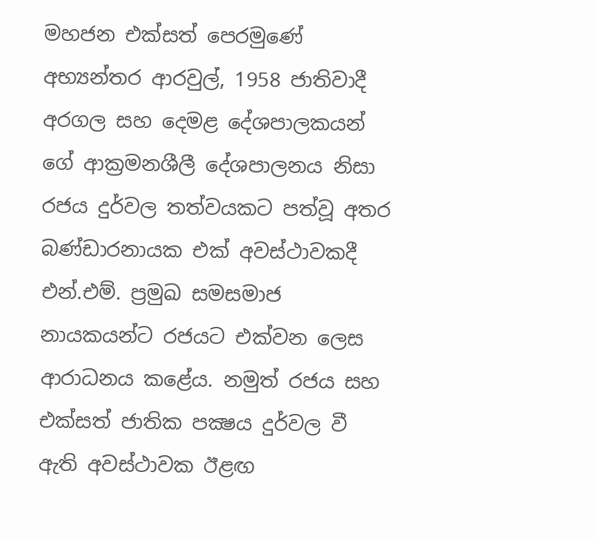මහජන එක්සත් පෙරමුණේ අභ්‍යන්තර ආරවුල්, 1958 ජාතිවාදී අරගල සහ දෙමළ දේශපාලකයන් ගේ ආක්‍රමනශීලී දේශපාලනය නිසා රජය දුර්වල තත්වයකට පත්වූ අතර බණ්ඩාරනායක එක් අවස්ථාවකදී එන්.එම්. ප්‍රමුඛ සමසමාජ නායකයන්ට රජයට එක්වන ලෙස ආරාධනය කළේය. නමුත් රජය සහ එක්සත් ජාතික පක්‍ෂය දුර්වල වී ඇති අවස්ථාවක ඊළඟ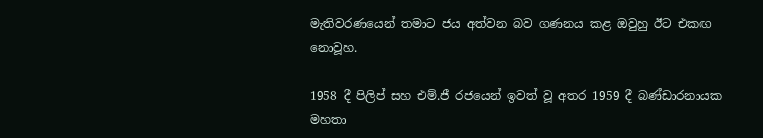මැතිවරණයෙන් තමාට ජය අත්වන බව ගණනය කළ ඔවුහු ඊට එකඟ නොවූහ.

1958 දී පිලිප් සහ එම්.ජී රජයෙන් ඉවත් වූ අතර 1959 දී බණ්ඩාරනායක මහතා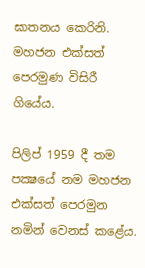ඝාතනය කෙරිනි. මහජන එක්සත් පෙරමුණ විසිරී ගියේය.

පිලිප් 1959 දී තම පක්‍ෂයේ නම මහජන එක්සත් පෙරමුන නමින් වෙනස් කළේය.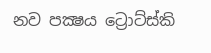නව පක්‍ෂය ට්‍රොට්ස්කි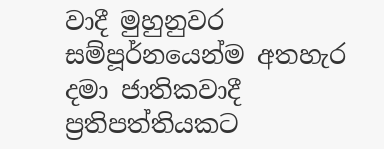වාදී මුහුනුවර සම්පූර්නයෙන්ම අතහැර දමා ජාතිකවාදී ප්‍රතිපත්තියකට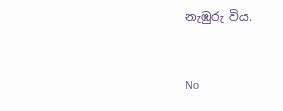නැඹුරු විය.



No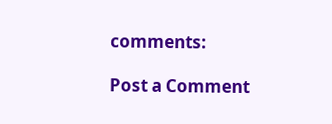comments:

Post a Comment